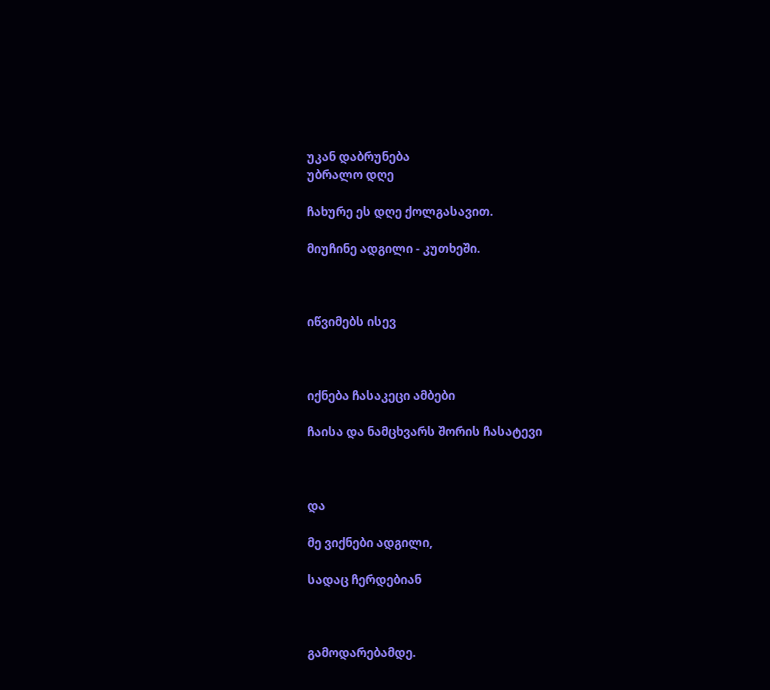უკან დაბრუნება
უბრალო დღე

ჩახურე ეს დღე ქოლგასავით.

მიუჩინე ადგილი - კუთხეში.



იწვიმებს ისევ



იქნება ჩასაკეცი ამბები

ჩაისა და ნამცხვარს შორის ჩასატევი



და

მე ვიქნები ადგილი,

სადაც ჩერდებიან



გამოდარებამდე.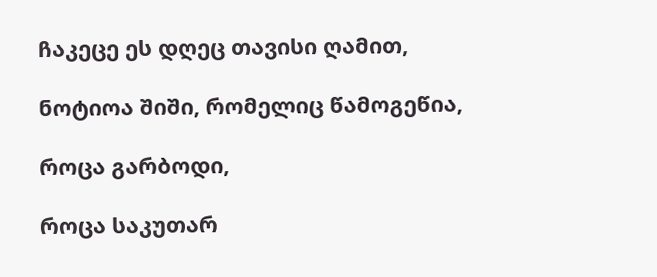ჩაკეცე ეს დღეც თავისი ღამით,

ნოტიოა შიში, რომელიც წამოგეწია,

როცა გარბოდი,

როცა საკუთარ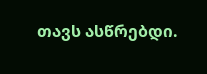თავს ასწრებდი.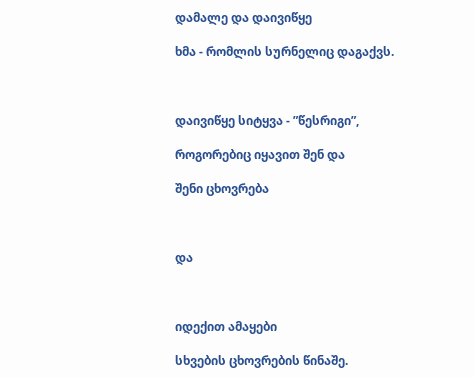დამალე და დაივიწყე

ხმა - რომლის სურნელიც დაგაქვს.



დაივიწყე სიტყვა - ”წესრიგი”,

როგორებიც იყავით შენ და

შენი ცხოვრება



და



იდექით ამაყები

სხვების ცხოვრების წინაშე.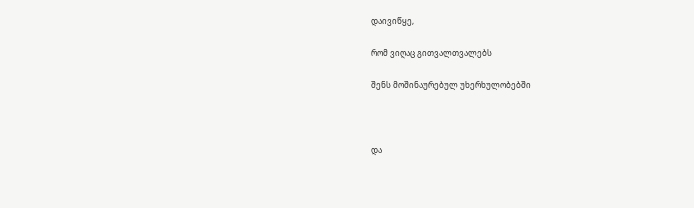დაივიწყე,

რომ ვიღაც გითვალთვალებს

შენს მოშინაურებულ უხერხულობებში



და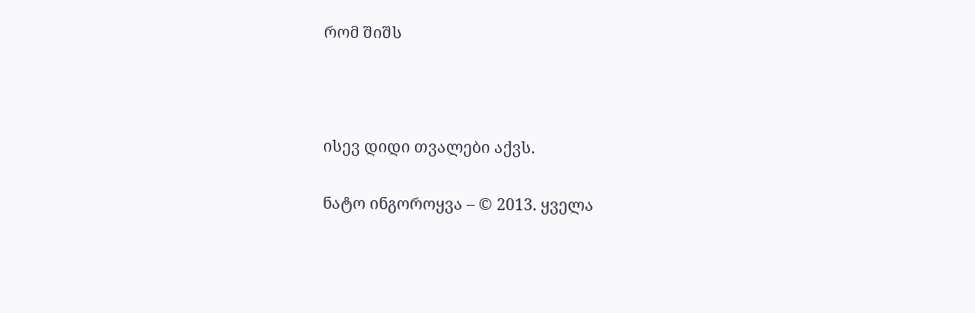რომ შიშს



ისევ დიდი თვალები აქვს.

ნატო ინგოროყვა – © 2013. ყველა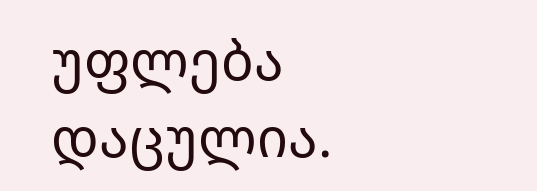უფლება დაცულია.